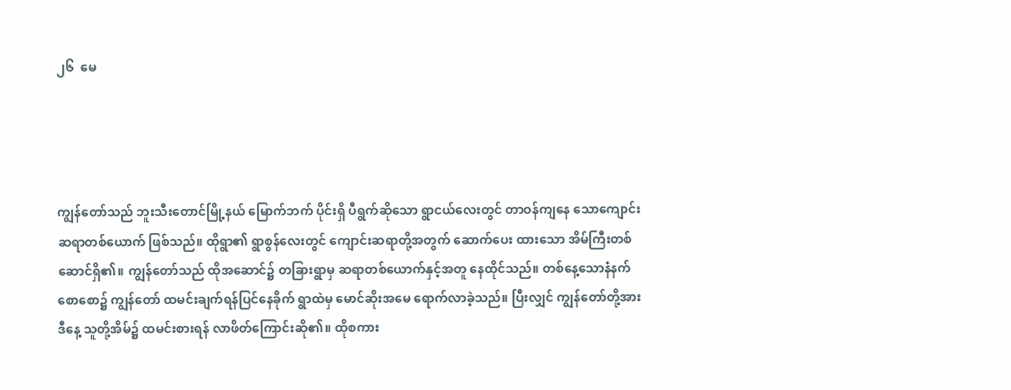၂၆  မေ




ကျွန်တော်သည် ဘူးသီးတောင်မြို့နယ် မြောက်ဘက် ပိုင်းရှိ ပီရွက်ဆိုသော ရွာငယ်လေးတွင် တာဝန်ကျနေ သောကျောင်းဆရာတစ်ယောက် ဖြစ်သည်။ ထိုရွာ၏ ရွာစွန်လေးတွင် ကျောင်းဆရာတို့အတွက် ဆောက်ပေး ထားသော အိမ်ကြီးတစ်ဆောင်ရှိ၏။ ကျွန်တော်သည် ထိုအဆောင်၌ တခြားရွာမှ ဆရာတစ်ယောက်နှင့်အတူ နေထိုင်သည်။ တစ်နေ့သောနံနက်စောစော၌ ကျွန်တော် ထမင်းချက်ရန်ပြင်နေခိုက် ရွာထဲမှ မောင်ဆိုးအမေ ရောက်လာခဲ့သည်။ ပြီးလျှင် ကျွန်တော်တို့အား ဒီနေ့ သူတို့အိမ်၌ ထမင်းစားရန် လာဖိတ်ကြောင်းဆို၏။ ထိုစကား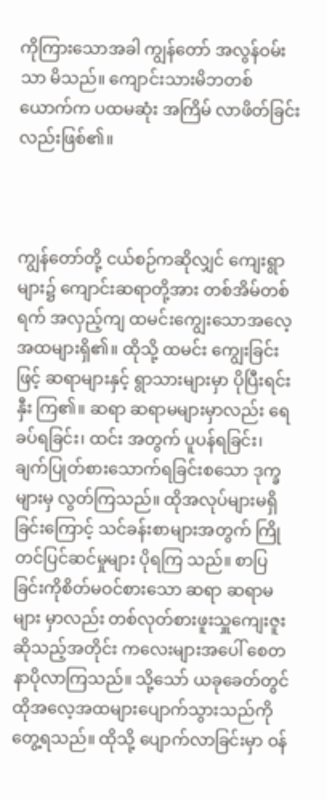ကိုကြားသောအခါ ကျွန်တော် အလွန်ဝမ်းသာ မိသည်။ ကျောင်းသားမိဘတစ်ယောက်က ပထမဆုံး အကြိမ် လာဖိတ်ခြင်းလည်းဖြစ်၏။



ကျွန်တော်တို့ ငယ်စဉ်ကဆိုလျှင် ကျေးရွာများ၌ ကျောင်းဆရာတို့အား တစ်အိမ်တစ်ရက် အလှည့်ကျ ထမင်းကျွေးသောအလေ့အထများရှိ၏။ ထိုသို့ ထမင်း ကျွေးခြင်းဖြင့် ဆရာများနှင့် ရွာသားများမှာ ပိုပြီးရင်းနှီး ကြ၏။ ဆရာ ဆရာမများမှာလည်း ရေခပ်ရခြင်း၊ ထင်း အတွက် ပူပန်ရခြင်း၊ ချက်ပြုတ်စားသောက်ရခြင်းစသော ဒုက္ခများမှ လွတ်ကြသည်။ ထိုအလုပ်များမရှိခြင်းကြောင့် သင်ခန်းစာများအတွက် ကြိုတင်ပြင်ဆင်မှုများ ပိုရကြ သည်။ စာပြခြင်းကိုစိတ်မဝင်စားသော ဆရာ ဆရာမများ မှာလည်း တစ်လုတ်စားဖူးသှူကျေးဇူးဆိုသည့်အတိုင်း ကလေးများအပေါ် စေတနာပိုလာကြသည်။ သို့သော် ယခုခေတ်တွင် ထိုအလေ့အထများပျောက်သွားသည်ကို တွေ့ရသည်။ ထိုသို့ ပျောက်လာခြင်းမှာ ဝန်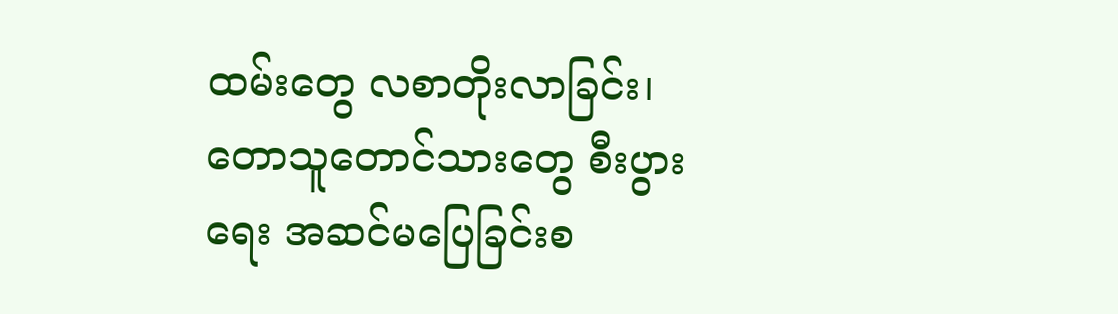ထမ်းတွေ လစာတိုးလာခြင်း၊ တောသူတောင်သားတွေ စီးပွားရေး အဆင်မပြေခြင်းစ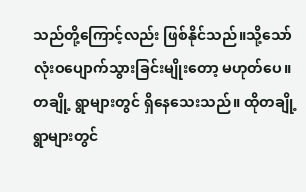သည်တို့ကြောင့်လည်း ဖြစ်နိုင်သည်။သို့သော် လုံးဝပျောက်သွားခြင်းမျိုးတော့ မဟုတ်ပေ။ တချို့ ရွာများတွင် ရှိနေသေးသည်။ ထိုတချို့ရွာများတွင်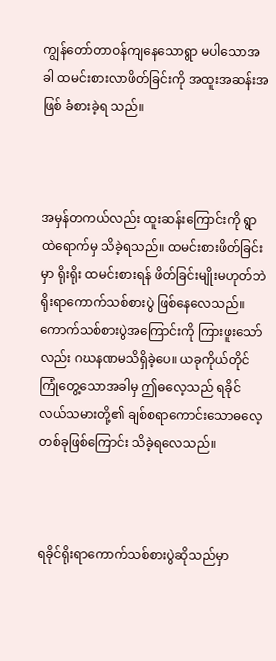ကျွန်တော်တာဝန်ကျနေသောရွာ မပါသောအခါ ထမင်းစားလာဖိတ်ခြင်းကို အထူးအဆန်းအဖြစ် ခံစားခဲ့ရ သည်။



အမှန်တကယ်လည်း ထူးဆန်းကြောင်းကို ရွာထဲရောက်မှ သိခဲ့ရသည်။ ထမင်းစားဖိတ်ခြင်းမှာ ရိုးရိုး ထမင်းစားရန် ဖိတ်ခြင်းမျိုးမဟုတ်ဘဲ ရိုးရာကောက်သစ်စားပွဲ ဖြစ်နေလေသည်။ ကောက်သစ်စားပွဲအကြောင်းကို ကြားဖူးသော်လည်း ဂဃနဏမသိရှိခဲ့ပေ။ ယခုကိုယ်တိုင် ကြုံတွေ့သောအခါမှ ဤဓလေ့သည် ရခိုင်လယ်သမားတို့၏ ချစ်စရာကောင်းသောဓလေ့တစ်ခုဖြစ်ကြောင်း သိခဲ့ရလေသည်။



ရခိုင်ရိုးရာကောက်သစ်စားပွဲဆိုသည်မှာ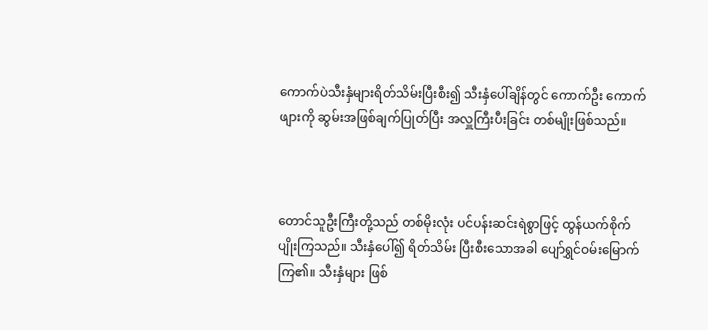ကောက်ပဲသီးနှံများရိတ်သိမ်းပြီးစီး၍ သီးနှံပေါ်ချိန်တွင် ကောက်ဦး ကောက်ဖျားကို ဆွမ်းအဖြစ်ချက်ပြုတ်ပြီး အလှူကြီးပီးခြင်း တစ်မျိုးဖြစ်သည်။



တောင်သူဦးကြီးတို့သည် တစ်မိုးလုံး ပင်ပန်းဆင်းရဲစွာဖြင့် ထွန်ယက်စိုက်ပျိုးကြသည်။ သီးနှံပေါ်၍ ရိတ်သိမ်း ပြီးစီးသောအခါ ပျော်ရွှင်ဝမ်းမြောက်ကြ၏။ သီးနှံများ ဖြစ်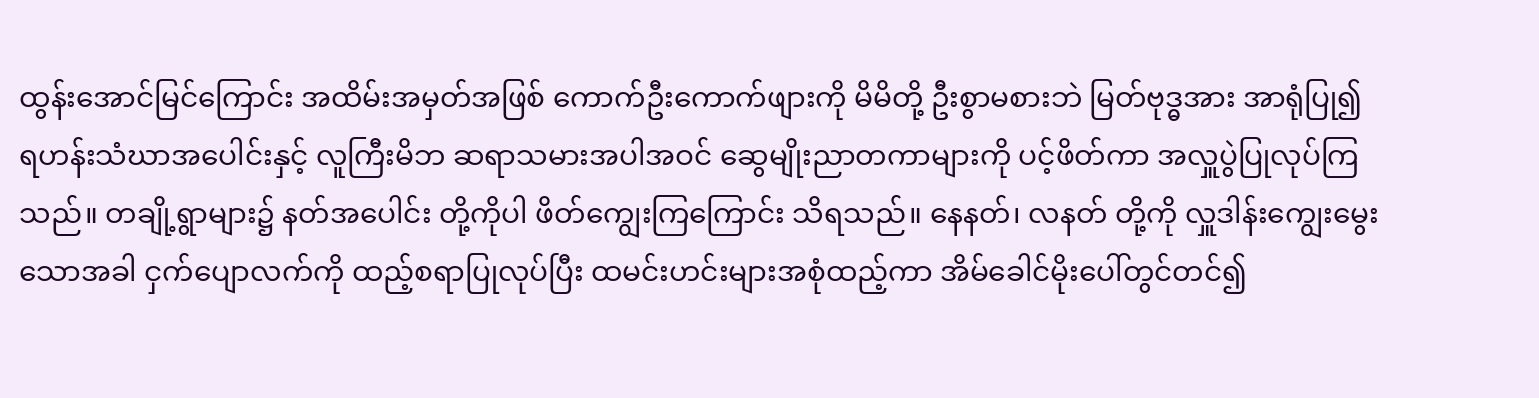ထွန်းအောင်မြင်ကြောင်း အထိမ်းအမှတ်အဖြစ် ကောက်ဦးကောက်ဖျားကို မိမိတို့ ဦးစွာမစားဘဲ မြတ်ဗုဒ္ဓအား အာရုံပြု၍ ရဟန်းသံဃာအပေါင်းနှင့် လူကြီးမိဘ ဆရာသမားအပါအဝင် ဆွေမျိုးညာတကာများကို ပင့်ဖိတ်ကာ အလှူပွဲပြုလုပ်ကြသည်။ တချို့ရွာများ၌ နတ်အပေါင်း တို့ကိုပါ ဖိတ်ကျွေးကြကြောင်း သိရသည်။ နေနတ်၊ လနတ် တို့ကို လှူဒါန်းကျွေးမွေးသောအခါ ငှက်ပျောလက်ကို ထည့်စရာပြုလုပ်ပြီး ထမင်းဟင်းများအစုံထည့်ကာ အိမ်ခေါင်မိုးပေါ်တွင်တင်၍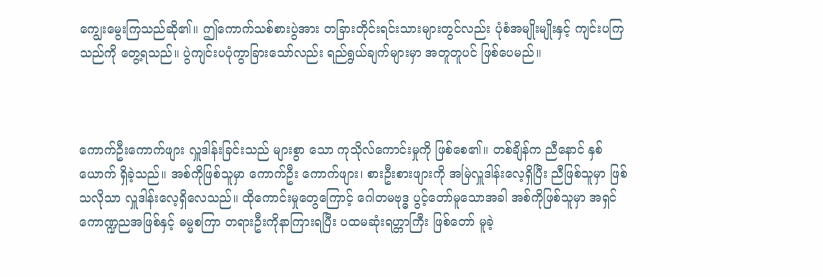ကျွေးမွေးကြသည်ဆို၏။ ဤကောက်သစ်စားပွဲအား တခြားတိုင်းရင်းသားများတွင်လည်း ပုံစံအမျိုးမျိုးနှင့် ကျင်းပကြသည်ကို တွေ့ရသည်။ ပွဲကျင်းပပုံကွာခြားသော်လည်း ရည်ရွယ်ချက်များမှာ အတူတူပင် ဖြစ်ပေမည်။



ကောက်ဦးကောက်ဖျား လှူဒါန်းခြင်းသည် များစွာ သော ကုသိုလ်ကောင်းမှုကို ဖြစ်စေ၏။ တစ်ချိန်က ညီနောင် နှစ်ယောက် ရှိခဲ့သည်။ အစ်ကိုဖြစ်သူမှာ ကောက်ဦး ကောက်ဖျား၊ စားဦးစားဖျားကို အမြဲလှူဒါန်းလေ့ရှိပြီး ညီဖြစ်သူမှာ ဖြစ်သလိုသာ လှူဒါန်းလေ့ရှိလေသည်။ ထိုကောင်းမှုတွေကြောင့် ဂေါတမဗုဒ္ဓ ပွင့်တော်မူသောအခါ အစ်ကိုဖြစ်သူမှာ အရှင်ကောဏ္ဍညအဖြစ်နှင့် ဓမ္မစကြာ တရားဦးကိုနာကြားရပြီး ပထမဆုံးရဟ္တာကြီး ဖြစ်တော် မူခဲ့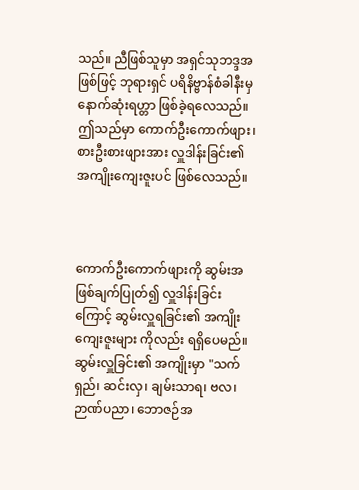သည်။ ညီဖြစ်သူမှာ အရှင်သုဘဒ္ဒအဖြစ်ဖြင့် ဘုရားရှင် ပရိနိဗ္ဗာန်စံခါနီးမှ နောက်ဆုံးရဟ္တာ ဖြစ်ခဲ့ရလေသည်။ ဤသည်မှာ ကောက်ဦးကောက်ဖျား၊ စားဦးစားဖျားအား လှူဒါန်းခြင်း၏ အကျိုးကျေးဇူးပင် ဖြစ်လေသည်။



ကောက်ဦးကောက်ဖျားကို ဆွမ်းအဖြစ်ချက်ပြုတ်၍ လှူဒါန်းခြင်းကြောင့် ဆွမ်းလှူရခြင်း၏ အကျိုးကျေးဇူးများ ကိုလည်း ရရှိပေမည်။ ဆွမ်းလှူခြင်း၏ အကျိုးမှာ "သက်ရှည်၊ ဆင်းလှ၊ ချမ်းသာရ၊ ဗလ၊ ဉာဏ်ပညာ၊ ဘောဇဉ်အ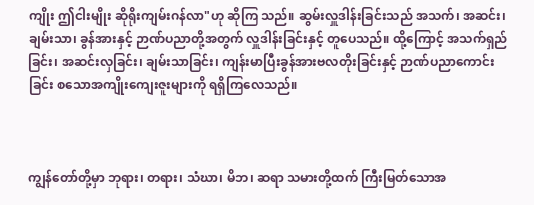ကျိုး ဤငါးမျိုး ဆိုရိုးကျမ်းဂန်လာ"ဟု ဆိုကြ သည်။ ဆွမ်းလှူဒါန်းခြင်းသည် အသက်၊ အဆင်း၊ ချမ်းသာ၊ ခွန်အားနှင့် ဉာဏ်ပညာတို့အတွက် လှူဒါန်းခြင်းနှင့် တူပေသည်။ ထို့ကြောင့် အသက်ရှည်ခြင်း၊ အဆင်းလှခြင်း၊ ချမ်းသာခြင်း၊ ကျန်းမာပြီးခွန်အားဗလတိုးခြင်းနှင့် ဉာဏ်ပညာကောင်းခြင်း စသောအကျိုးကျေးဇူးများကို ရရှိကြလေသည်။



ကျွန်တော်တို့မှာ ဘုရား၊ တရား၊ သံဃာ၊ မိဘ၊ ဆရာ သမားတို့ထက် ကြီးမြတ်သောအ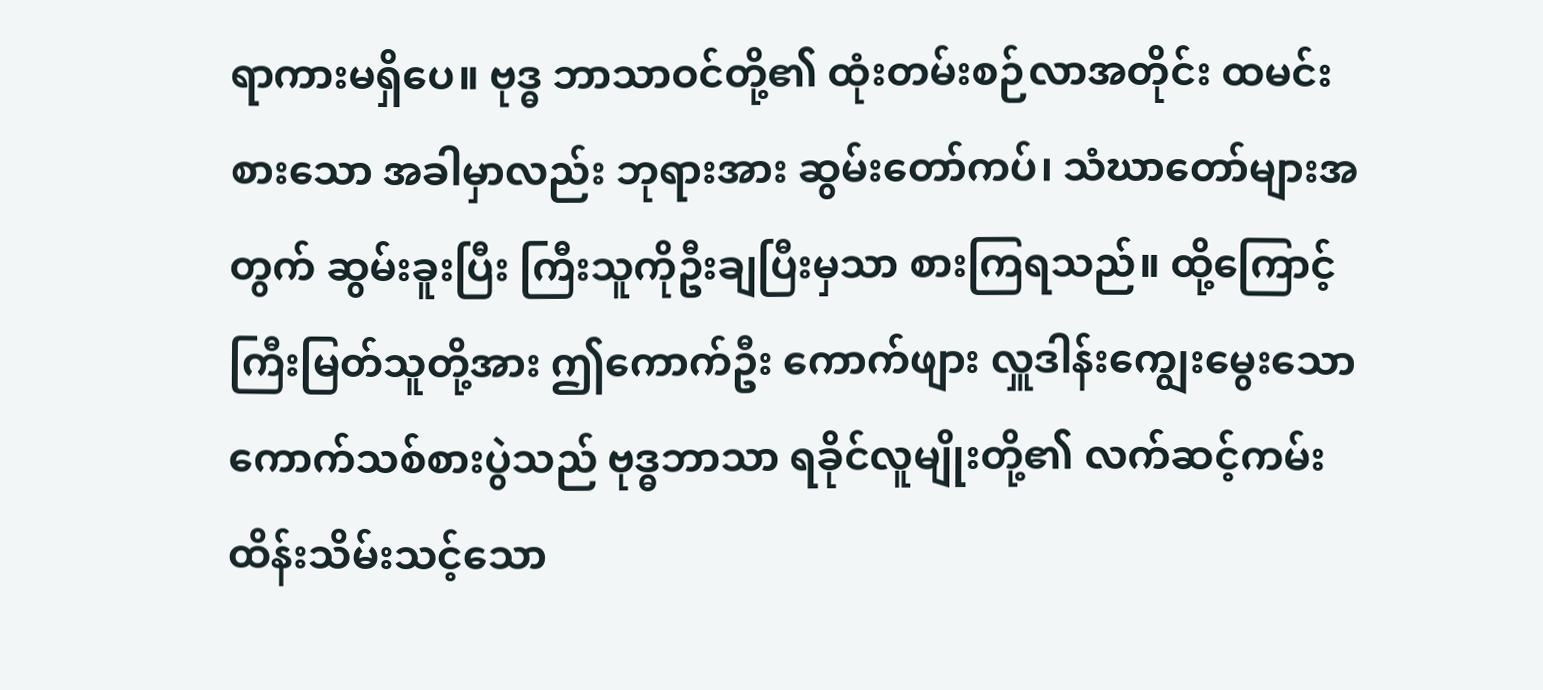ရာကားမရှိပေ။ ဗုဒ္ဓ ဘာသာဝင်တို့၏ ထုံးတမ်းစဉ်လာအတိုင်း ထမင်းစားသော အခါမှာလည်း ဘုရားအား ဆွမ်းတော်ကပ်၊ သံဃာတော်များအတွက် ဆွမ်းခူးပြီး ကြီးသူကိုဦးချပြီးမှသာ စားကြရသည်။ ထို့ကြောင့် ကြီးမြတ်သူတို့အား ဤကောက်ဦး ကောက်ဖျား လှူဒါန်းကျွေးမွေးသော ကောက်သစ်စားပွဲသည် ဗုဒ္ဓဘာသာ ရခိုင်လူမျိုးတို့၏ လက်ဆင့်ကမ်း ထိန်းသိမ်းသင့်သော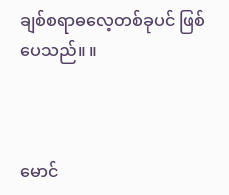ချစ်စရာဓလေ့တစ်ခုပင် ဖြစ်ပေသည်။ ။



မောင်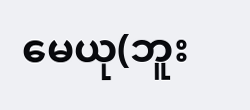မေယု(ဘူး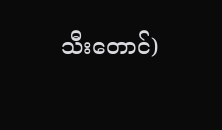သီးတောင်)